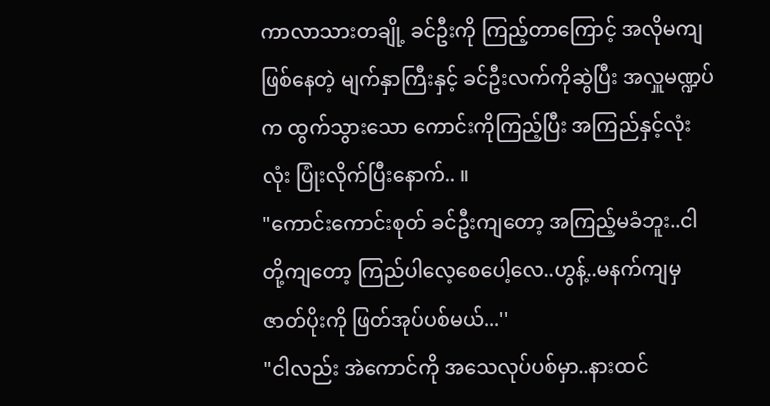ကာလာသားတချို့ ခင်ဦးကို ကြည့်တာကြောင့် အလိုမကျဖြစ်နေတဲ့ မျက်နှာကြီးနှင့် ခင်ဦးလက်ကိုဆွဲပြီး အလှူမဏ္ဍပ်က ထွက်သွားသော ကောင်းကိုကြည့်ပြီး အကြည်နှင့်လုံးလုံး ပြုံးလိုက်ပြီးနောက်.. ။
"ကောင်းကောင်းစုတ် ခင်ဦးကျတော့ အကြည့်မခံဘူး..ငါတို့ကျတော့ ကြည်ပါလေ့စေပေါ့လေ..ဟွန့်..မနက်ကျမှဇာတ်ပိုးကို ဖြတ်အုပ်ပစ်မယ်...''
"ငါလည်း အဲကောင်ကို အသေလုပ်ပစ်မှာ..နားထင်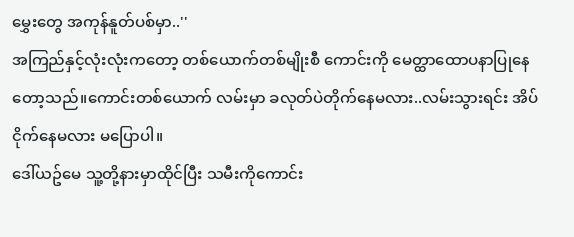မွှေးတွေ အကုန်နူတ်ပစ်မှာ..''
အကြည်နှင့်လုံးလုံးကတော့ တစ်ယောက်တစ်မျိုးစီ ကောင်းကို မေတ္ထာထောပနာပြုနေတော့သည်။ကောင်းတစ်ယောက် လမ်းမှာ ခလုတ်ပဲတိုက်နေမလား..လမ်းသွားရင်း အိပ်ငိုက်နေမလား မပြောပါ။
ဒေါ်ယဥ်မေ သူ့တို့နားမှာထိုင်ပြီး သမီးကိုကောင်း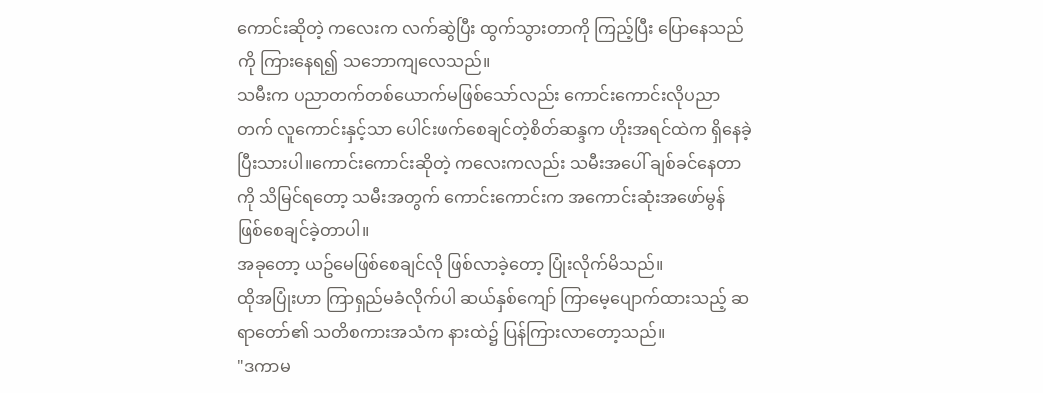ကောင်းဆိုတဲ့ ကလေးက လက်ဆွဲပြီး ထွက်သွားတာကို ကြည့်ပြီး ပြောနေသည်ကို ကြားနေရ၍ သဘောကျလေသည်။
သမီးက ပညာတက်တစ်ယောက်မဖြစ်သော်လည်း ကောင်းကောင်းလိုပညာတက် လူကောင်းနှင့်သာ ပေါင်းဖက်စေချင်တဲ့စိတ်ဆန္ဒက ဟိုးအရင်ထဲက ရှိနေခဲ့ပြီးသားပါ။ကောင်းကောင်းဆိုတဲ့ ကလေးကလည်း သမီးအပေါ် ချစ်ခင်နေတာကို သိမြင်ရတော့ သမီးအတွက် ကောင်းကောင်းက အကောင်းဆုံးအဖော်မွန် ဖြစ်စေချင်ခဲ့တာပါ။
အခုတော့ ယဥ်မေဖြစ်စေချင်လို ဖြစ်လာခဲ့တော့ ပြုံးလိုက်မိသည်။
ထိုအပြုံးဟာ ကြာရှည်မခံလိုက်ပါ ဆယ်နှစ်ကျော် ကြာမေ့ပျောက်ထားသည့် ဆရာတော်၏ သတိစကားအသံက နားထဲ၌ ပြန်ကြားလာတော့သည်။
"ဒကာမ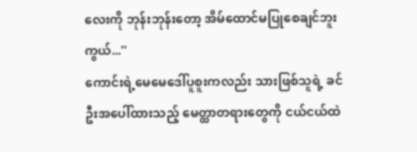လေးကို ဘုန်းဘုန်းတော့ အိမ်ထောင်မပြုစေချင်ဘူးကွယ်...''
ကောင်းရဲ့မေမေဒေါ်ပူစူးကလည်း သားဖြစ်သူရဲ့ ခင်ဦးအပေါ်ထားသည့် မေတ္ထာတရားတွေကို ငယ်ငယ်ထဲ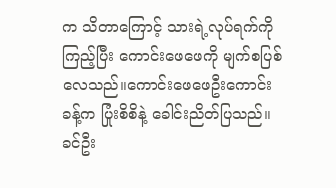က သိတာကြောင့် သားရဲ့လုပ်ရက်ကို ကြည့်ပြီး ကောင်းဖေဖေကို မျက်စပြစ်လေသည်။ကောင်းဖေဖေဦးကောင်းခန့်က ပြုံးစိစိနဲ့ ခေါင်းညိတ်ပြသည်။
ခင်ဦး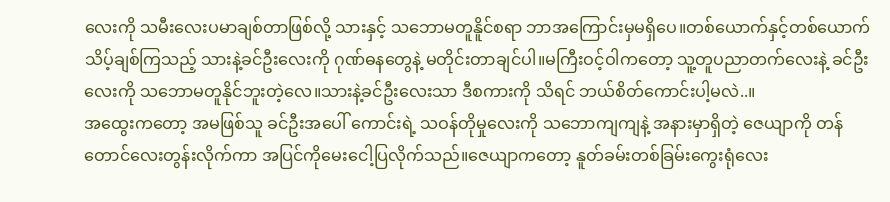လေးကို သမီးလေးပမာချစ်တာဖြစ်လို့ သားနှင့် သဘောမတူနိူင်စရာ ဘာအကြောင်းမှမရှိပေ။တစ်ယောက်နှင့်တစ်ယောက် သိပ့်ချစ်ကြသည့် သားနဲ့ခင်ဦးလေးကို ဂုဏ်ဓနတွေနဲ့ မတိုင်းတာချင်ပါ။မကြီးဝင့်ဝါကတော့ သူ့တူပညာတက်လေးနဲ့ ခင်ဦးလေးကို သဘောမတူနိုင်ဘူးတဲ့လေ။သားနဲ့ခင်ဦးလေးသာ ဒီစကားကို သိရင် ဘယ်စိတ်ကောင်းပါ့မလဲ..။
အထွေးကတော့ အမဖြစ်သူ ခင်ဦးအပေါ် ကောင်းရဲ့ သဝန်တိုမှုလေးကို သဘောကျကျနဲ့ အနားမှာရှိတဲ့ ဇေယျာကို တန်တောင်လေးတွန်းလိုက်ကာ အပြင်ကိုမေးငေါ့ပြလိုက်သည်။ဇေယျာကတော့ နူတ်ခမ်းတစ်ခြမ်းကွေးရုံလေး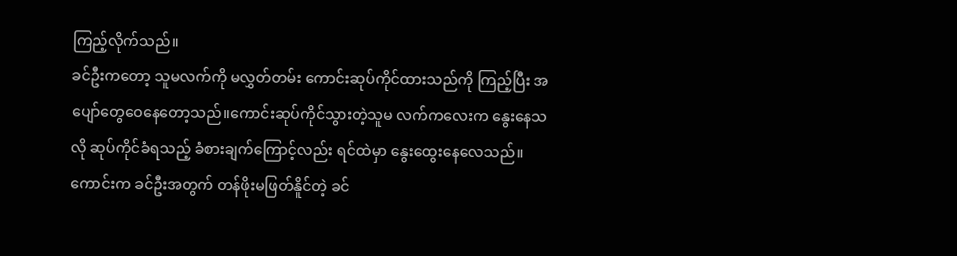ကြည့်လိုက်သည်။
ခင်ဦးကတော့ သူမလက်ကို မလွှတ်တမ်း ကောင်းဆုပ်ကိုင်ထားသည်ကို ကြည့်ပြီး အပျော်တွေဝေနေတော့သည်။ကောင်းဆုပ်ကိုင်သွားတဲ့သူမ လက်ကလေးက နွေးနေသလို ဆုပ်ကိုင်ခံရသည့် ခံစားချက်ကြောင့်လည်း ရင်ထဲမှာ နွေးထွေးနေလေသည်။
ကောင်းက ခင်ဦးအတွက် တန်ဖိုးမဖြတ်နိူင်တဲ့ ခင်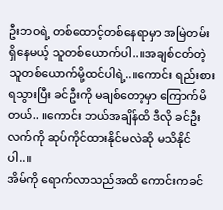ဦးဘဝရဲ့ တစ်ထောင့်တစ်နေရာမှာ အမြဲတမ်း ရှိနေမယ့် သူတစ်ယောက်ပါ..။အချစ်ငတ်တဲ့ သူတစ်ယောက်မို့ထင်ပါရဲ့..။ကောင်း ရည်းစားရသွားပြီး ခင်ဦးကို မချစ်တော့မှာ ကြောက်မိတယ်.. ။ကောင်း ဘယ်အချိန်ထိ ဒီလို ခင်ဦးလက်ကို ဆုပ်ကိုင်ထားနိုင်မလဲဆို မသိနိုင်ပါ..။
အိမ်ကို ရောက်လာသည်အထိ ကောင်းကခင်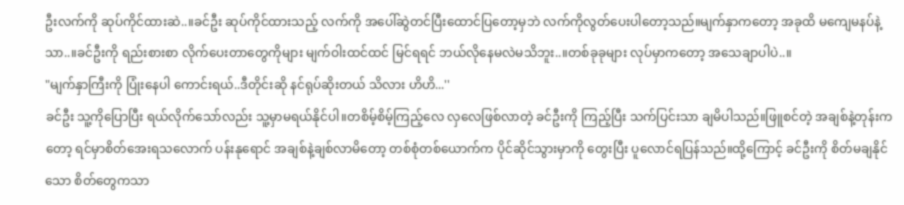ဦးလက်ကို ဆုပ်ကိုင်ထားဆဲ..။ခင်ဦး ဆုပ်ကိုင်ထားသည့် လက်ကို အပေါ်ဆွဲတင်ပြီးထောင်ပြတော့မှဘဲ လက်ကိုလွတ်ပေးပါတော့သည်။မျက်နှာကတော့ အခုထိ မကျေမနပ်နဲ့သာ..။ခင်ဦးကို ရည်းစားစာ လိုက်ပေးတာတွေကိုများ မျက်ဝါးထင်ထင် မြင်ရရင် ဘယ်လိုနေမလဲမသိဘူး..။တစ်ခုခုများ လုပ်မှာကတော့ အသေချာပါပဲ..။
"မျက်နှာကြီးကို ပြုံးနေပါ ကောင်းရယ်..ဒီတိုင်းဆို နင်ရုပ်ဆိုးတယ် သိလား ဟိဟိ...''
ခင်ဦး သူ့ကိုပြောပြီး ရယ်လိုက်သော်လည်း သူ့မှာမရယ်နိုင်ပါ။တစိမ့်စိမ့်ကြည့်လေ လှလေဖြစ်လာတဲ့ ခင်ဦးကို ကြည့်ပြီး သက်ပြင်းသာ ချမိပါသည်။ဖြူစင်တဲ့ အချစ်နဲ့တုန်းကတော့ ရင်မှာစိတ်အေးရသလောက် ပန်းနုရောင် အချစ်နဲ့ချစ်လာမိတော့ တစ်စုံတစ်ယောက်က ပိုင်ဆိုင်သွားမှာကို တွေးပြီး ပူလောင်ရပြန်သည်။ထို့ကြောင့် ခင်ဦးကို စိတ်မချနိုင်သော စိတ်တွေကသာ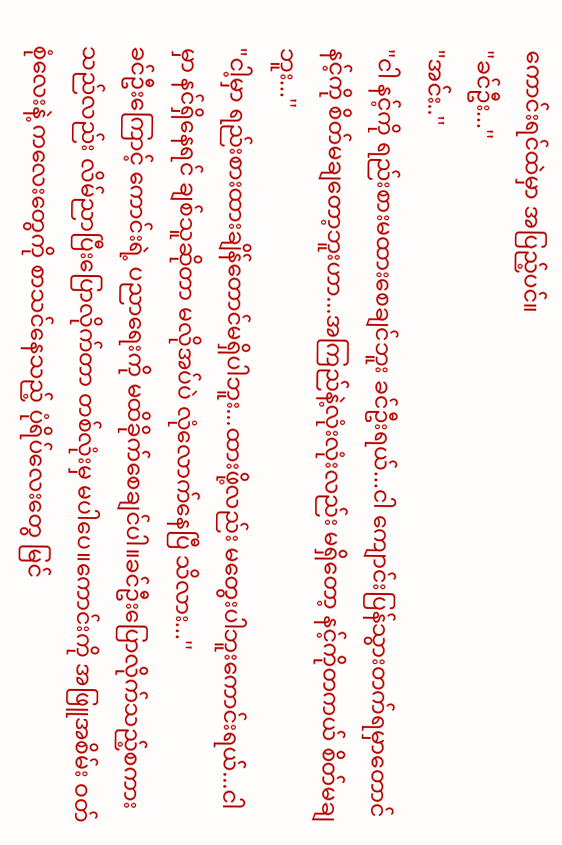ကောင်းရင်ထဲမှာ အပြည့်ပင်။
"ခင်ဦး...''
"အင်း..''
"ငါ နင့်ကို ရည်းစားမထားစေချင်ဘူး ခင်ဦးရယ်...ငါ ကျောင်းပြန်သွားတက်ရမှာတောင် နင့်ကို စိတ်မချတော့ဘူးဟာ...အကြည်နဲ့လုံးလုံးလည်း မရှိတော့ နင့်ကိုတကယ် စိတ်မချဘူး...''
"ငါ့မှာ ရည်းစားထားချိန်တောင်မရှိပါဘူး...ထားဖို့လည်း မတွေးပါဘူးကောင်းရယ်...ငါမှာ နင်ရှိနေရင် ချစ်သူဆိုတာ မလိုအပ်ပဲ လုံလောက်နေပြီ သိလား...''
ခင်ဦးကြောင့် ကောင်းရဲ့ ပညာရေးကို မထိခိုက်စေချင်ပါ။ခင်ဦးပြောလိုက်သည့်စကားသည်လည်း လိမ်ညာပြီးပြောလိုက်တာ တစ်လုံးမှ မပါပေ။ကောင်းကို အဖြူအစိမ်း ဝတ်စုံလေးနဲ့ ကလေးတွေကို စာသင်နေသည့် ပုံရိပ်လေးတွေ မြင်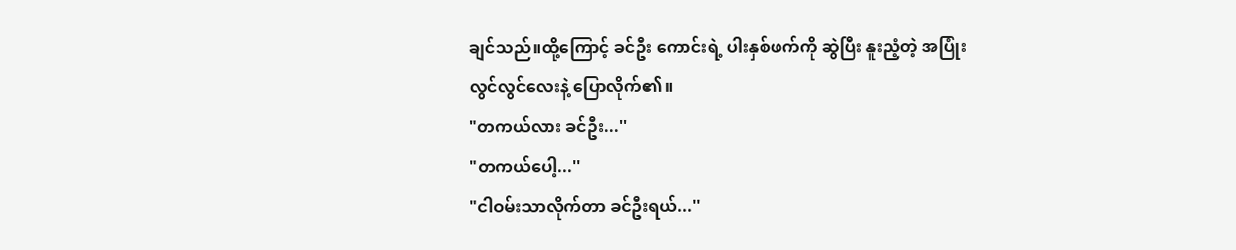ချင်သည်။ထို့ကြောင့် ခင်ဦး ကောင်းရဲ့ ပါးနှစ်ဖက်ကို ဆွဲပြီး နူးညံ့တဲ့ အပြုံးလွင်လွင်လေးနဲ့ ပြောလိုက်၏။
"တကယ်လား ခင်ဦး...''
"တကယ်ပေါ့...''
"ငါဝမ်းသာလိုက်တာ ခင်ဦးရယ်...''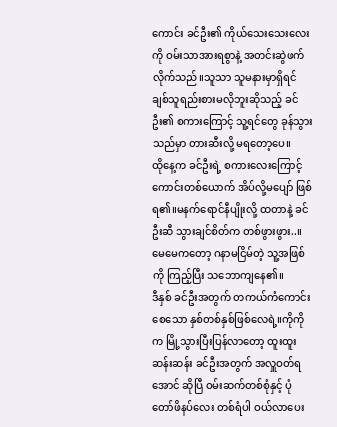ကောင်း ခင်ဦး၏ ကိုယ်သေးသေးလေးကို ဝမ်းသာအားရစွာနဲ့ အတင်းဆွဲဖက်လိုက်သည်။သူသာ သူမနားမှာရှိရင် ချစ်သူရည်းစားမလိုဘူးဆိုသည့် ခင်ဦး၏ စကားကြောင့် သူ့ရင်တွေ ခုန်သွားသည်မှာ တားဆီးလို့ မရတော့ပေ။
ထိုနေ့က ခင်ဦးရဲ့ စကားလေးကြောင့် ကောင်းတစ်ယောက် အိပ်လို့မပျော် ဖြစ်ရ၏။မနက်ရောင်နီပျိုးလို့ ထတာနဲ့ ခင်ဦးဆီ သွားချင်စိတ်က တစ်ဖွားဖွား..။မေမေကတော့ ဂနာမငြိမ်တဲ့ သူ့အဖြစ်ကို ကြည့်ပြီး သဘောကျနေ၏။
ဒီနှစ် ခင်ဦးအတွက် တကယ်ကံကောင်းစေသော နှစ်တစ်နှစ်ဖြစ်လေရဲ့။ကိုကိုက မြို့သွားပြီးပြန်လာတော့ ထူးထူးဆန်းဆန်း ခင်ဦးအတွက် အလှူဝတ်ရအောင် ဆိုပြီ ဝမ်းဆက်တစ်စုံနှင့် ပုံတော်ဖိနပ်လေး တစ်ရံပါ ဝယ်လာပေး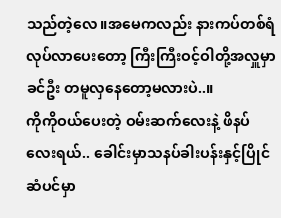သည်တဲ့လေ။အမေကလည်း နားကပ်တစ်ရံ လုပ်လာပေးတော့ ကြီးကြီးဝင့်ဝါတို့အလှူမှာ ခင်ဦး တမူလှနေတော့မလားပဲ..။
ကိုကိုဝယ်ပေးတဲ့ ဝမ်းဆက်လေးနဲ့ ဖိနပ်လေးရယ်.. ခေါင်းမှာသနပ်ခါးပန်းနှင့်ပြိုင် ဆံပင်မှာ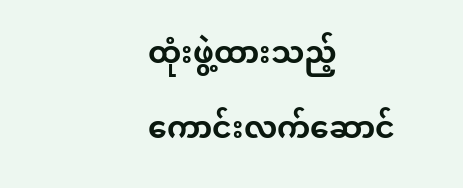ထုံးဖွဲ့ထားသည့် ကောင်းလက်ဆောင်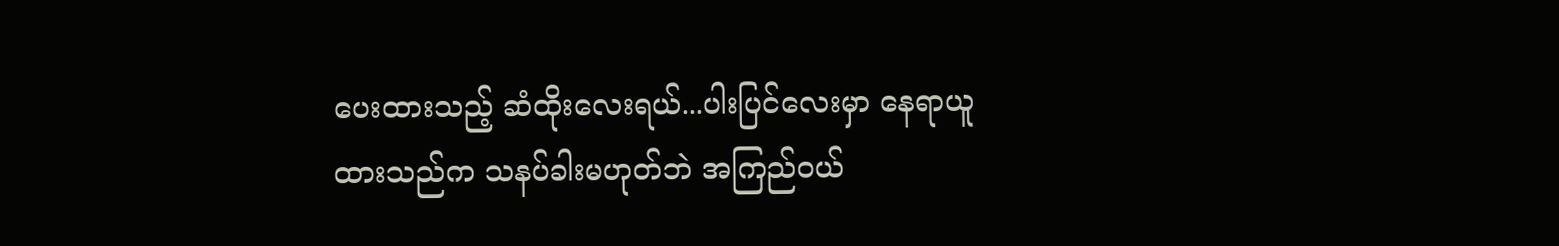ပေးထားသည့် ဆံထိုးလေးရယ်...ပါးပြင်လေးမှာ နေရာယူထားသည်က သနပ်ခါးမဟုတ်ဘဲ အကြည်ဝယ်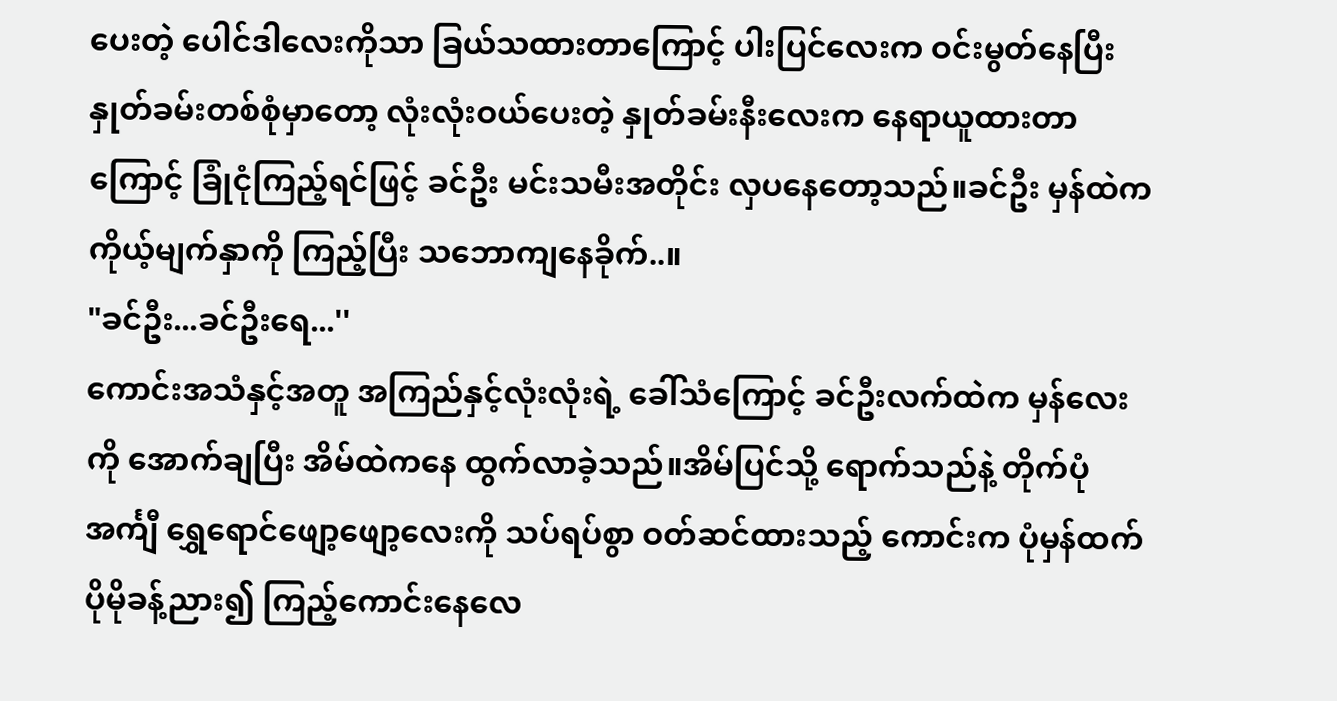ပေးတဲ့ ပေါင်ဒါလေးကိုသာ ခြယ်သထားတာကြောင့် ပါးပြင်လေးက ဝင်းမွတ်နေပြီး နှုတ်ခမ်းတစ်စုံမှာတော့ လုံးလုံးဝယ်ပေးတဲ့ နှုတ်ခမ်းနီးလေးက နေရာယူထားတာကြောင့် ခြုံငုံကြည့်ရင်ဖြင့် ခင်ဦး မင်းသမီးအတိုင်း လှပနေတော့သည်။ခင်ဦး မှန်ထဲက ကိုယ့်မျက်နှာကို ကြည့်ပြီး သဘောကျနေခိုက်..။
"ခင်ဦး...ခင်ဦးရေ...''
ကောင်းအသံနှင့်အတူ အကြည်နှင့်လုံးလုံးရဲ့ ခေါ်သံကြောင့် ခင်ဦးလက်ထဲက မှန်လေးကို အောက်ချပြီး အိမ်ထဲကနေ ထွက်လာခဲ့သည်။အိမ်ပြင်သို့ ရောက်သည်နဲ့ တိုက်ပုံအင်္ကျီ ရွှေရောင်ဖျော့ဖျော့လေးကို သပ်ရပ်စွာ ဝတ်ဆင်ထားသည့် ကောင်းက ပုံမှန်ထက် ပိုမိုခန့်ညား၍ ကြည့်ကောင်းနေလေ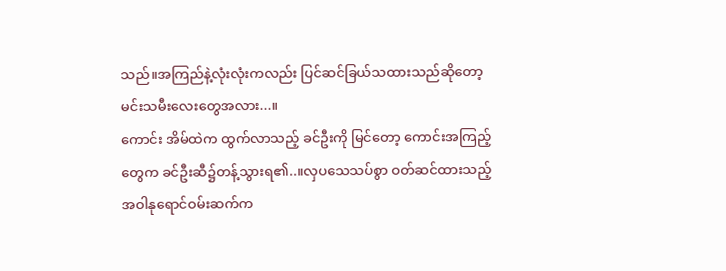သည်။အကြည်နဲ့လုံးလုံးကလည်း ပြင်ဆင်ခြယ်သထားသည်ဆိုတော့ မင်းသမီးလေးတွေအလား...။
ကောင်း အိမ်ထဲက ထွက်လာသည့် ခင်ဦးကို မြင်တော့ ကောင်းအကြည့်တွေက ခင်ဦးဆီ၌တန့်သွားရ၏..။လှပသေသပ်စွာ ဝတ်ဆင်ထားသည့် အဝါနုရောင်ဝမ်းဆက်က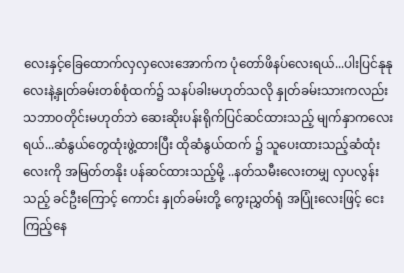လေးနှင့်ခြေထောက်လှလှလေးအောက်က ပုံတော်ဖိနပ်လေးရယ်...ပါးပြင်နုနုလေးနဲ့နှုတ်ခမ်းတစ်စုံထက်၌ သနပ်ခါးမဟုတ်သလို နှုတ်ခမ်းသားကလည်း သဘာဝတိုင်းမဟုတ်ဘဲ ဆေးဆိုးပန်းရိုက်ပြင်ဆင်ထားသည့် မျက်နှာကလေးရယ်...ဆံနွယ်တွေထုံးဖွဲ့ထားပြီး ထိုဆံနွယ်ထက် ၌ သူပေးထားသည့်ဆံထုံးလေးကို အမြတ်တနိုး ပန်ဆင်ထားသည့်မို့ ..နတ်သမီးလေးတမျှ လှပလွန်းသည့် ခင်ဦးကြောင့် ကောင်း နှုတ်ခမ်းတို့ ကွေးညွှတ်ရုံ အပြုံးလေးဖြင့် ငေးကြည့်နေ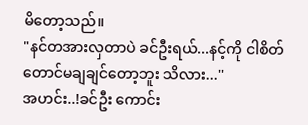မိတော့သည်။
"နင်တအားလှတာပဲ ခင်ဦးရယ်...နင့်ကို ငါစိတ်တောင်မချချင်တော့ဘူး သိလား...''
အဟင်း..!ခင်ဦး ကောင်း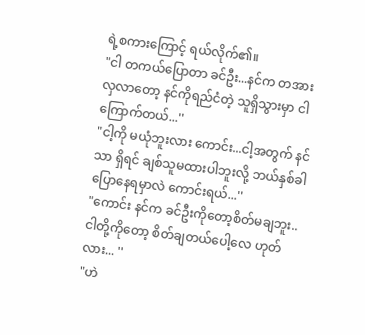ရဲ့စကားကြောင့် ရယ်လိုက်၏။
"ငါ တကယ်ပြောတာ ခင်ဦး...နင်က တအားလှလာတော့ နင်ကိုရည်ငံတဲ့ သူရှိသွားမှာ ငါကြောက်တယ်...''
"ငါ့ကို မယုံဘူးလား ကောင်း...ငါ့အတွက် နင်သာ ရှိရင် ချစ်သူမထားပါဘူးလို့ ဘယ်နှစ်ခါပြောနေရမှာလဲ ကောင်းရယ်...''
"ကောင်း နင်က ခင်ဦးကိုတော့စိတ်မချဘူး..ငါတို့ကိုတော့ စိတ်ချတယ်ပေါ့လေ ဟုတ်လား... ''
"ဟဲ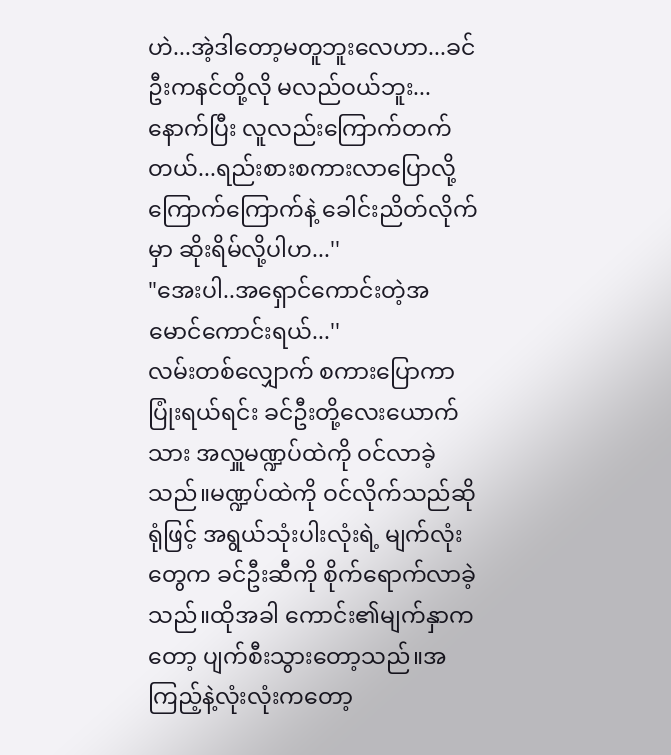ဟဲ...အဲ့ဒါတော့မတူဘူးလေဟာ...ခင်ဦးကနင်တို့လို မလည်ဝယ်ဘူး...နောက်ပြီး လူလည်းကြောက်တက်တယ်...ရည်းစားစကားလာပြောလို့ ကြောက်ကြောက်နဲ့ ခေါင်းညိတ်လိုက်မှာ ဆိုးရိမ်လို့ပါဟ...''
"အေးပါ..အရှောင်ကောင်းတဲ့အမောင်ကောင်းရယ်...''
လမ်းတစ်လျှောက် စကားပြောကာ ပြုံးရယ်ရင်း ခင်ဦးတို့လေးယောက်သား အလှူမဏ္ဍပ်ထဲကို ဝင်လာခဲ့သည်။မဏ္ဍပ်ထဲကို ဝင်လိုက်သည်ဆိုရုံဖြင့် အရွယ်သုံးပါးလုံးရဲ့ မျက်လုံးတွေက ခင်ဦးဆီကို စိုက်ရောက်လာခဲ့သည်။ထိုအခါ ကောင်း၏မျက်နှာကတော့ ပျက်စီးသွားတော့သည်။အကြည့်နဲ့လုံးလုံးကတော့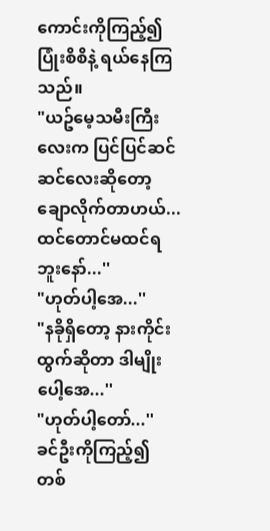ကောင်းကိုကြည့်၍ ပြုံးစိစိနဲ့ ရယ်နေကြသည်။
"ယဥ်မေ့သမီးကြီးလေးက ပြင်ပြင်ဆင်ဆင်လေးဆိုတော့ ချောလိုက်တာဟယ်...ထင်တောင်မထင်ရဘူးနော်...''
"ဟုတ်ပါ့အေ...''
"နခိုရှိတော့ နားကိုင်းထွက်ဆိုတာ ဒါမျိုးပေါ့အေ...''
"ဟုတ်ပါ့တော်...''
ခင်ဦးကိုကြည့်၍ တစ်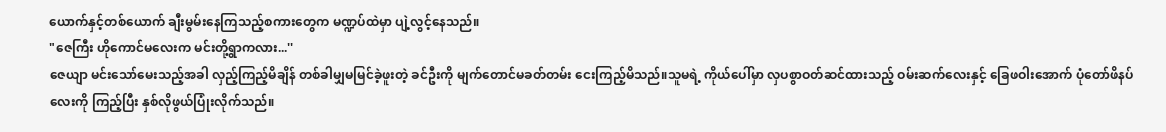ယောက်နှင့်တစ်ယောက် ချီးမွမ်းနေကြသည့်စကားတွေက မဏ္ဍပ်ထဲမှာ ပျဲ့လွင့်နေသည်။
"ဇေကြီး ဟိုကောင်မလေးက မင်းတို့ရွာကလား...''
ဇေယျာ မင်းသော်မေးသည့်အခါ လှည့်ကြည့်မိချိန် တစ်ခါမျှမမြင်ခဲ့ဖူးတဲ့ ခင်ဦးကို မျက်တောင်မခတ်တမ်း ငေးကြည့်မိသည်။သူမရဲ့ ကိုယ်ပေါ်မှာ လှပစွာဝတ်ဆင်ထားသည့် ဝမ်းဆက်လေးနှင့် ခြေဖဝါးအောက် ပုံတော်ဖိနပ်လေးကို ကြည့်ပြီး နှစ်လိုဖွယ်ပြုံးလိုက်သည်။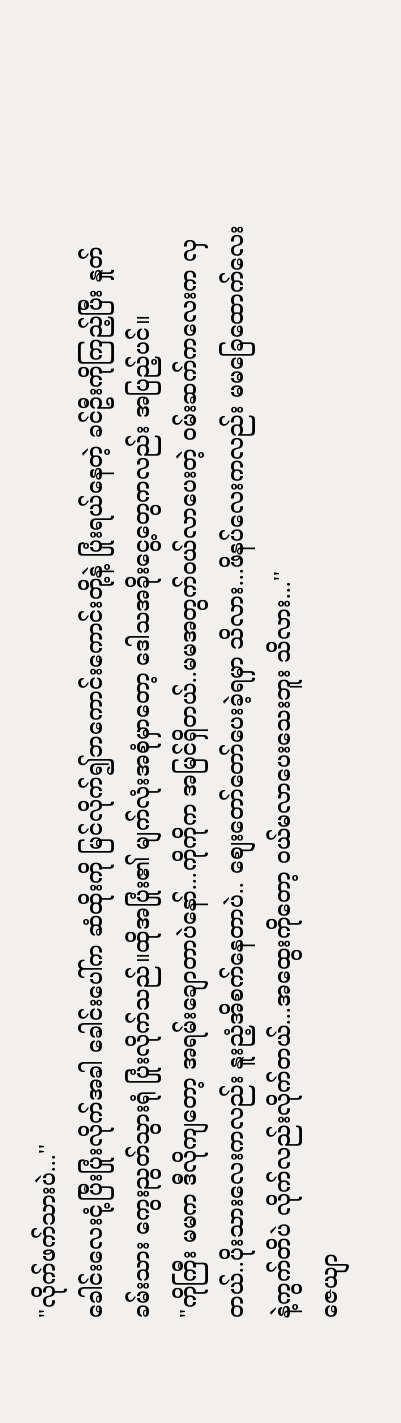"လိုက်ဖက်သားပဲ...''
ခေါင်းလေးငုံ့ပြီးပြုံးလိုက်အခါ ခေါင်းပေါ်က ဆံထိုးကို မြင်လိုက်၍ဘကောင်းကောင်းတို့နဲ့ ပြုံးရယ်နေတဲ့ ခင်ဦးကိုကြည့်ပြီး နှုတ်ခမ်းသား ကွေးညွတ်သွားရုံ ပြုံးလိုက်သည်။ထိုအပြုံး၏ မျက်လုံးအစုံမှာတော့ ဒေါသအခိုးငွေ့တွေကလည်း အပြည့်ပင်။
"ကိုကြီး မမက ဒီလိုကျတော့ အရမ်းချောတာပဲနော်...ကိုကိုက အမြင်ရှိတယ်..မမအတွက်ဝယ်လာပေးတဲ့ ဝမ်းဆက်ကလေးက လှတယ်..ပိုးသားလေးကလည်း နူးညံ့အိစက်နေတာပဲ.. စျေးတော်တော်ပေးခဲ့ရမှာ သိလား...ဖိနပ်လေးကလည်း မမခြေထောက်လေးနဲ့ကွက်တိပဲ လိုက်လည်းလိုက်တယ်...အထွေးကိုတော့ ဝယ်မလာပေးသေးဘူး သိလား...''
ဇေယျာ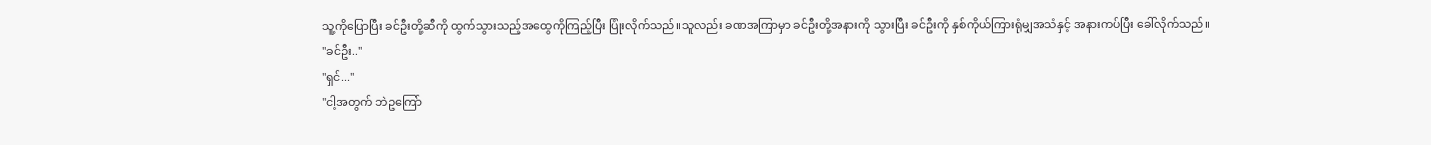သူ့ကိုပြောပြီး ခင်ဦးတို့ဆီကို ထွက်သွားသည့်အထွေကိုကြည့်ပြီး ပြုံးလိုက်သည်။သူလည်း ခဏအကြာမှာ ခင်ဦးတို့အနားကို သွားပြီး ခင်ဦးကို နှစ်ကိုယ်ကြားရုံမျှအသံနှင့် အနားကပ်ပြီး ခေါ်လိုက်သည်။
"ခင်ဦး..''
"ရှင်...''
"ငါ့အတွက် ဘဲဥကြော်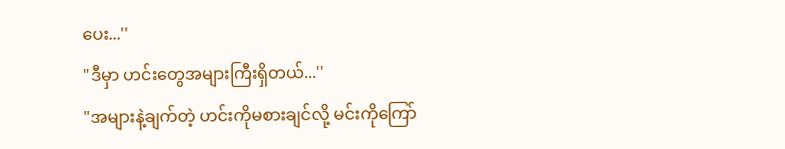ပေး...''
"ဒီမှာ ဟင်းတွေအများကြီးရှိတယ်...''
"အများနဲ့ချက်တဲ့ ဟင်းကိုမစားချင်လို့ မင်းကိုကြော်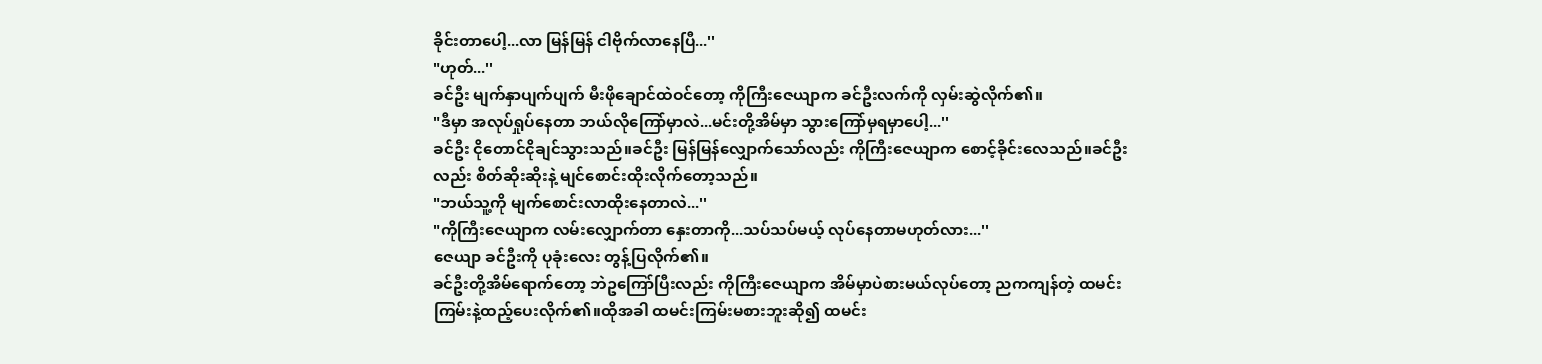ခိုင်းတာပေါ့...လာ မြန်မြန် ငါဗိုက်လာနေပြီ...''
"ဟုတ်...''
ခင်ဦး မျက်နှာပျက်ပျက် မီးဖိုချောင်ထဲဝင်တော့ ကိုကြီးဇေယျာက ခင်ဦးလက်ကို လှမ်းဆွဲလိုက်၏။
"ဒီမှာ အလုပ်ရှုပ်နေတာ ဘယ်လိုကြော်မှာလဲ...မင်းတို့အိမ်မှာ သွားကြော်မှရမှာပေါ့...''
ခင်ဦး ငိုတောင်ငိုချင်သွားသည်။ခင်ဦး မြန်မြန်လျှောက်သော်လည်း ကိုကြီးဇေယျာက စောင့်ခိုင်းလေသည်။ခင်ဦးလည်း စိတ်ဆိုးဆိုးနဲ့ မျင်စောင်းထိုးလိုက်တော့သည်။
"ဘယ်သူ့ကို မျက်စောင်းလာထိုးနေတာလဲ...''
"ကိုကြီးဇေယျာက လမ်းလျှောက်တာ နှေးတာကို...သပ်သပ်မယ့် လုပ်နေတာမဟုတ်လား...''
ဇေယျာ ခင်ဦးကို ပုခုံးလေး တွန့်ပြလိုက်၏။
ခင်ဦးတို့အိမ်ရောက်တော့ ဘဲဥကြော်ပြီးလည်း ကိုကြီးဇေယျာက အိမ်မှာပဲစားမယ်လုပ်တော့ ညကကျန်တဲ့ ထမင်းကြမ်းနဲ့ထည့်ပေးလိုက်၏။ထိုအခါ ထမင်းကြမ်းမစားဘူးဆို၍ ထမင်း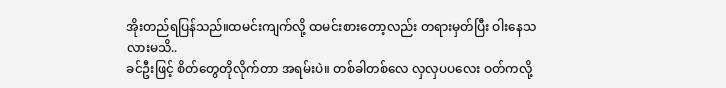အိုးတည်ရပြန်သည်။ထမင်းကျက်လို့ ထမင်းစားတော့လည်း တရားမှတ်ပြီး ဝါးနေသလားမသိ..
ခင်ဦးဖြင့် စိတ်တွေတိုလိုက်တာ အရမ်းပဲ။ တစ်ခါတစ်လေ လှလှပပလေး ဝတ်ကလို့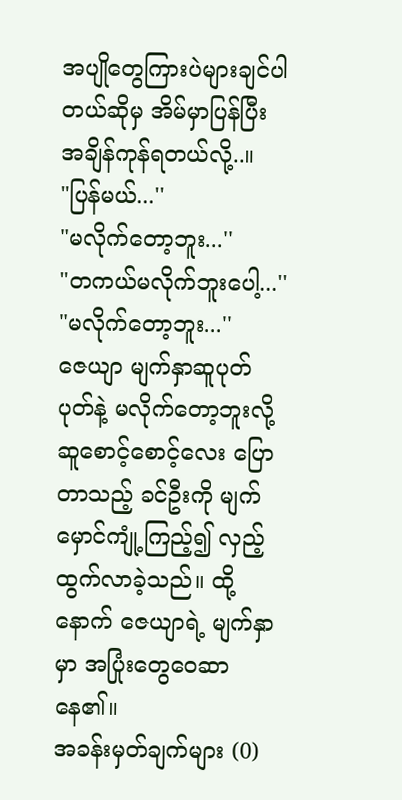အပျိုတွေကြားပဲများချင်ပါတယ်ဆိုမှ အိမ်မှာပြန်ပြီး အချိန်ကုန်ရတယ်လို့..။
"ပြန်မယ်...''
"မလိုက်တော့ဘူး...''
"တကယ်မလိုက်ဘူးပေါ့...''
"မလိုက်တော့ဘူး...''
ဇေယျာ မျက်နှာဆူပုတ်ပုတ်နဲ့ မလိုက်တော့ဘူးလို့ ဆူစောင့်စောင့်လေး ပြောတာသည့် ခင်ဦးကို မျက်မှောင်ကျုံ့ကြည့်၍ လှည့်ထွက်လာခဲ့သည်။ ထို့နောက် ဇေယျာရဲ့ မျက်နှာမှာ အပြုံးတွေဝေဆာနေ၏။
အခန်းမှတ်ချက်များ (0)